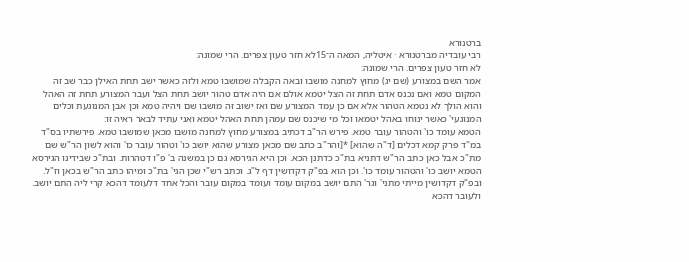ברטנורא
רבי עובדיה מברטנורא · איטליה, המאה ה־15לא חזר טעון צפרים. הרי שמונה:
לא חזר טעון צפרים. הרי שמונה:
אמר השם במצורע (שם יג) מחוץ למחנה מושבו ובאה הקבלה שמושבו טמא ולזה כאשר ישב תחת האילן כבר שב זה המקום טמא ואם נכנס אדם תחת זה הצל יטמא אולם אם היה אדם טהור יושב תחת הצל ועבר המצורע תחת זה האהל והוא הולך לא נטמא הטהור אלא אם כן עמד המצורע שם ואז ישוב זה מושבו שם ויהיה טמא וכן אבן המנוגעת וכלים המנוגעי' כאשר ינוחו באהל יטמאו וכל מי שיכנס שם עמהן תחת האהל יטמא ואני עתיד לבאר ראיה זו:
הטמא עומד כו' והטהור עובר טמא. פירש הר"ב דכתיב במצורע מחוץ למחנה מושבו מכאן שמושבו טמא. פירשתיו בס"ד במ"ד פרק קמא דכלים [ד"ה שהוא] *[והר"ב כתב שם מכאן מצורע שהוא יושב כו' וטהור עובר כו' והוא לשון הר"ש שם מת"כ אבל כאן כתב הר"ש דתניא בת"כ כדתנן הכא. וכן היא הגירסא גם כן במשנה ב' פ"ו דטהרות. ובת"כ שבידינו הגירסא הטמא יושב כו' והטהור עומד כו'. וכן הוא בפ"ק דקדושין דף ל"ג. וכתב רש"י שכן הגי' בת"כ ומיהו כתב הר"ש בכאן וז"ל. ובפ"ק דקדושין מייתי מתני' וגר' התם יושב במקום עומד ועומד במקום עובר והכל אחד דלעומד דהכא קרי ליה התם יושב. ולעובר דהכא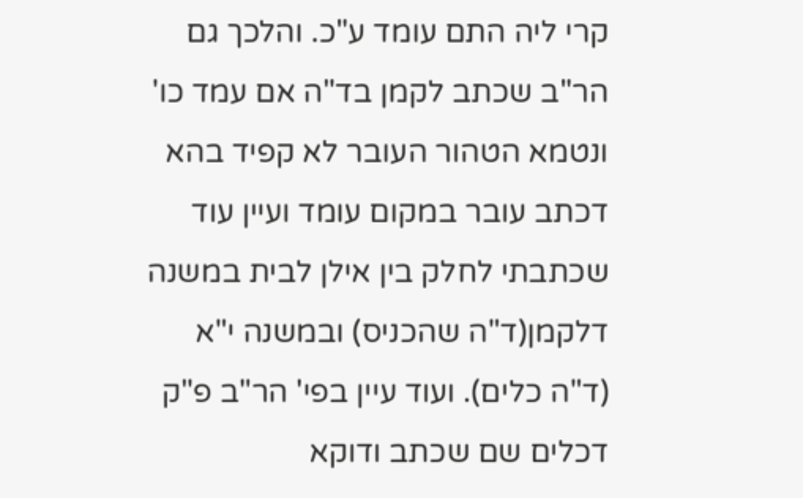קרי ליה התם עומד ע"כ. והלכך גם הר"ב שכתב לקמן בד"ה אם עמד כו' ונטמא הטהור העובר לא קפיד בהא דכתב עובר במקום עומד ועיין עוד שכתבתי לחלק בין אילן לבית במשנה דלקמן(ד"ה שהכניס) ובמשנה י"א (ד"ה כלים). ועוד עיין בפי' הר"ב פ"ק דכלים שם שכתב ודוקא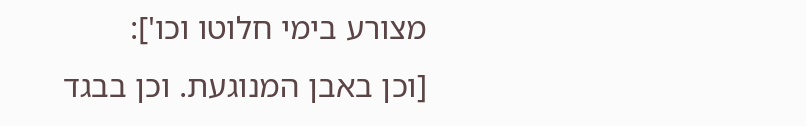מצורע בימי חלוטו וכו']:
[וכן באבן המנוגעת. וכן בבגד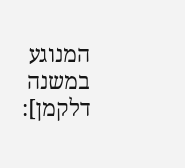המנוגע במשנה דלקמן]: